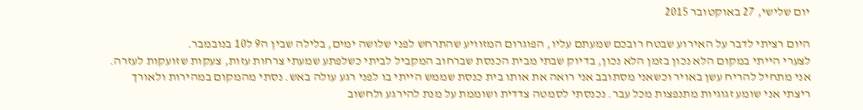יום שלישי, 27 באוקטובר 2015

היום רציתי לדבר על האירוע שבטח רובכם שמעתם עליו, הפוגרום המזוויע שהתרחש לפני שלושה ימים, בלילה שבין ה9 ל10 בנובמבר.
לצערי הייתי במקום הלא נכון בזמן הלא נכון, בדיוק שבתי מבית הכנסת שברחוב המקביל לביתי כשלפתע שמעתי צרחות עזות, צעקות שזועקות לעזרה. אני מתחיל להריח עשן באויר וכשאני מסתובב אני רואה את אותו בית כנסת שממש הייתי בו לפני רגע עולה באש. נסתי מהמקום במהירות ולאורך ריצתי אני שומע זגוגיות מתנפצות מכל עבר. נכנסתי לסמטה צדדית ושוממת על מנת להירגע ולחשוב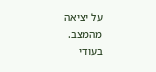על יציאה מהמצב.
בעודי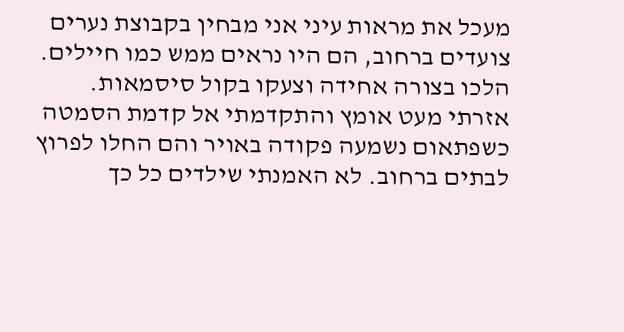מעכל את מראות עיני אני מבחין בקבוצת נערים צועדים ברחוב, הם היו נראים ממש כמו חיילים. הלכו בצורה אחידה וצעקו בקול סיסמאות.
אזרתי מעט אומץ והתקדמתי אל קדמת הסמטה כשפתאום נשמעה פקודה באויר והם החלו לפרוץ לבתים ברחוב. לא האמנתי שילדים כל כך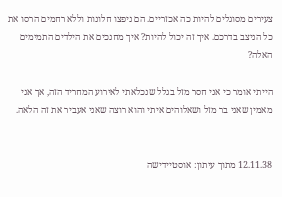צעירים מסוגלים להיות כה אכזריים. הם ניפצו חלונות וללא רחמים הרסו את כל הניצב בדרכם. איך זה יכול להיות? איך מחנכים את הילדים התמימים האלה?

הייתי אומר כי אני חסר מזל בגלל שנכלאתי לאירוע המחריד הזה, אך אני מאמין שאני בר מזל ושאלוהים איתי והוא רוצה שאני אעביר את זה הלאה.


12.11.38 מתוך עיתון: אוסטיידישה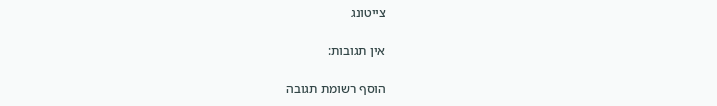צייטונג

אין תגובות:

הוסף רשומת תגובה